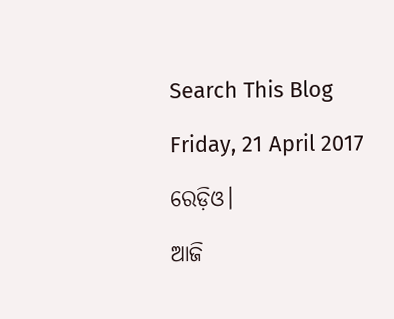Search This Blog

Friday, 21 April 2017

ରେଡ଼ିଓ।

ଆଜି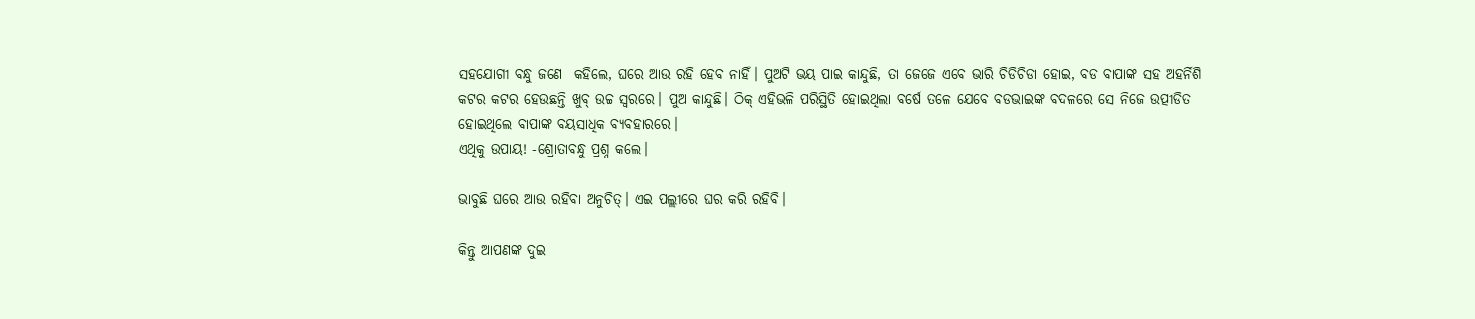ସହଯୋଗୀ ବନ୍ଧୁ ଜଣେ  କହିଲେ, ଘରେ ଆଉ ରହି ହେବ ନାହିଁ। ପୁଅଟି ଭୟ ପାଇ କାନ୍ଦୁଛି, ତା ଜେଜେ ଏବେ ଭାରି ଚିଡିଚିଡା ହୋଇ, ବଡ ବାପାଙ୍କ ସହ ଅହର୍ନିଶି କଟର କଟର ହେଉଛନ୍ତି ଖୁବ୍ ଉଚ୍ଚ ସ୍ବରରେ। ପୁଅ କାନ୍ଦୁଛି। ଠିକ୍ ଏହିଭଳି ପରିସ୍ଥିତି ହୋଇଥିଲା ବର୍ଷେ ତଳେ ଯେବେ ବଡଭାଇଙ୍କ ବଦଳରେ ସେ ନିଜେ ଉତ୍ପୀଡିତ ହୋଇଥିଲେ ବାପାଙ୍କ ବୟସାଧିକ ବ୍ୟବହାରରେ।
ଏଥିକୁ ଉପାୟ! -ଶ୍ରୋତାବନ୍ଧୁ ପ୍ରଶ୍ନ କଲେ।

ଭାବୁଛି ଘରେ ଆଉ ରହିବା ଅନୁଚିତ୍। ଏଇ ପଲ୍ଲୀରେ ଘର କରି ରହିବି।

କିନ୍ତୁ ଆପଣଙ୍କ ଦୁଇ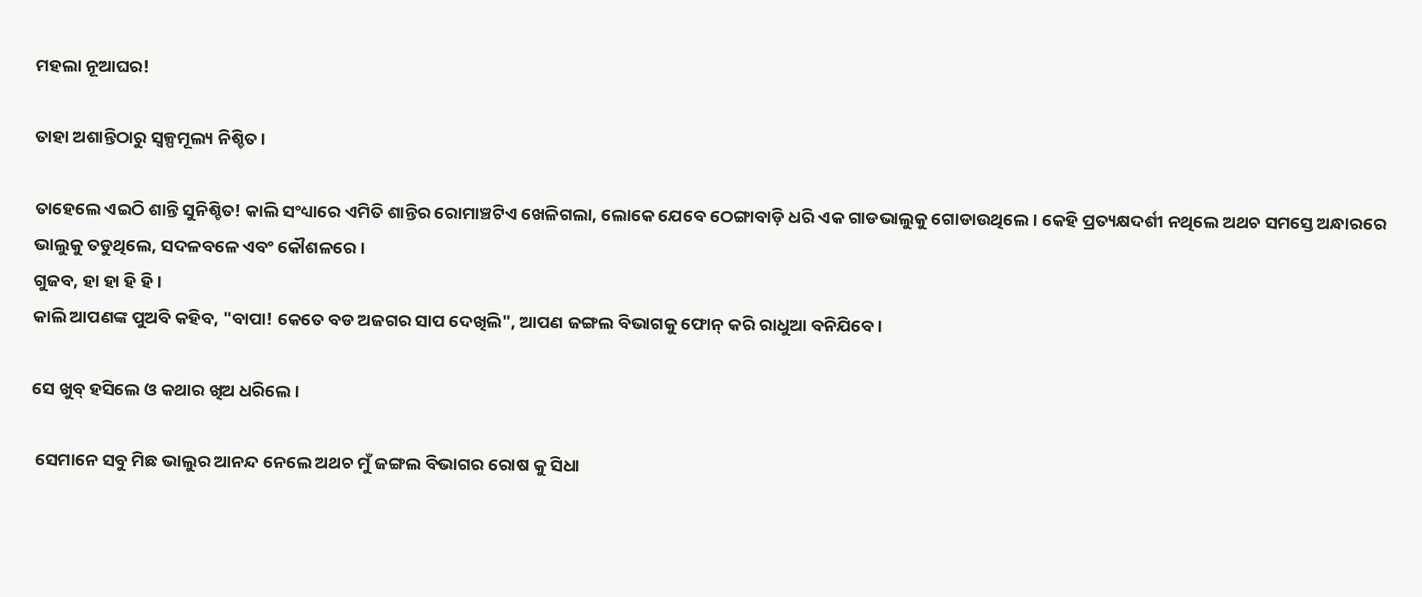ମହଲା ନୂଆଘର!

ତାହା ଅଶାନ୍ତିଠାରୁ ସ୍ବଳ୍ପମୂଲ୍ୟ ନିଶ୍ଚିତ।

ତାହେଲେ ଏଇଠି ଶାନ୍ତି ସୁନିଶ୍ଚିତ! କାଲି ସଂଧ୍ୟାରେ ଏମିତି ଶାନ୍ତିର ରୋମାଞ୍ଚଟିଏ ଖେଳିଗଲା, ଲୋକେ ଯେବେ ଠେଙ୍ଗାବାଡ଼ି ଧରି ଏକ ଗାଡଭାଲୁକୁ ଗୋଡାଉଥିଲେ। କେହି ପ୍ରତ୍ୟକ୍ଷଦର୍ଶୀ ନଥିଲେ ଅଥଚ ସମସ୍ତେ ଅନ୍ଧାରରେ ଭାଲୁକୁ ତଡୁଥିଲେ, ସଦଳବଳେ ଏବଂ କୌଶଳରେ।
ଗୁଜବ, ହା ହା ହି ହି।
କାଲି ଆପଣଙ୍କ ପୁଅବି କହିବ, "ବାପା! କେତେ ବଡ ଅଜଗର ସାପ ଦେଖିଲି", ଆପଣ ଜଙ୍ଗଲ ବିଭାଗକୁ ଫୋନ୍ କରି ରାଧୁଆ ବନିଯିବେ।

ସେ ଖୁବ୍ ହସିଲେ ଓ କଥାର ଖିଅ ଧରିଲେ।

 ସେମାନେ ସବୁ ମିଛ ଭାଲୁର ଆନନ୍ଦ ନେଲେ ଅଥଚ ମୁଁ ଜଙ୍ଗଲ ବିଭାଗର ରୋଷ କୁ ସିଧା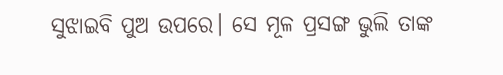ସୁଝାଇବି ପୁଅ ଉପରେ। ସେ ମୂଳ ପ୍ରସଙ୍ଗ ଭୁଲି ତାଙ୍କ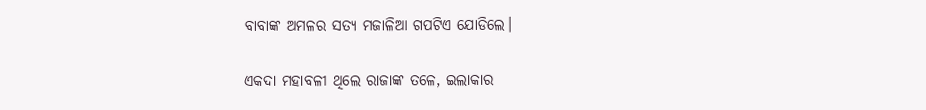ବାବାଙ୍କ ଅମଳର ସତ୍ୟ ମଜାଳିଆ ଗପଟିଏ ଯୋଡିଲେ।

ଏକଦା ମହାବଳୀ ଥିଲେ ରାଜାଙ୍କ ତଳେ, ଇଲାକାର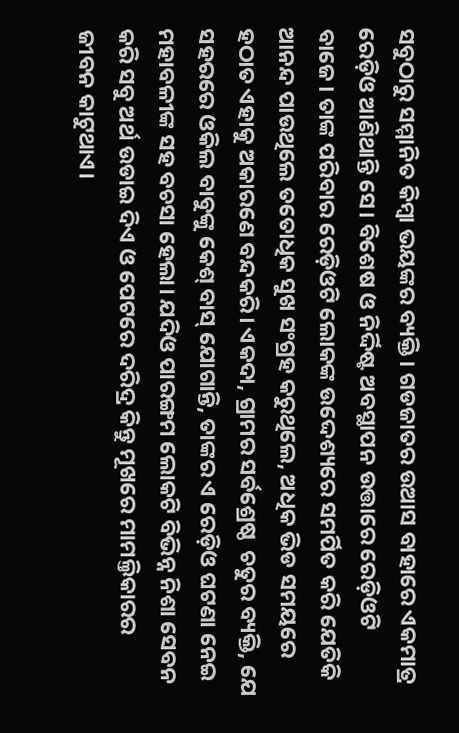ସବୁଠାରୁ ସମ୍ମାନିତ କିମ୍ୱା ଭୟଙ୍କର ବ୍ୟକ୍ତି। ଗଡଜାତର ଉଆସ ବାହାରେ ଏକମାତ୍ର ରେଡ଼ିଓ ଆଣିଥାନ୍ତି ସେ। ବିଶେଷ ଓ ନିର୍ଦ୍ଦିଷ୍ଟ ଅବସ୍ଥାପନ ଉତ୍ତାରେ ରେଡ଼ିଓଟି ବାଜେ। ତାଙ୍କ ପରିବାର ରେଡ଼ିଓଟି ଲୋକଙ୍କ ଉଦ୍ଦେଶ୍ୟରେ ସମର୍ପିତ କରି ଯେତିକି ଆନନ୍ଦ ପାଉଥିଲେ ତତୋଧିକ ସୁଖ ସଂଗ୍ରହ କରୁଥିଲେ, ଅଧିକ ଭିଡ ସମୟରେ ହଠାତ ଏହାକୁ ଅକାରଣେ ବନ୍ଦକରି। ଏକଦା, ଗ୍ରାମର ସର୍ବଶ୍ରେଷ୍ଠ  ଚତୁର ବ୍ୟକ୍ତି, ଯେ ସହରରେ ଓକିଲ ବାବୁଙ୍କୁ କେଶ୍ ବାସ୍ ଯୋଗାନ୍ତି, ତାଙ୍କର ଏ ରେଡ଼ିଓ ଘଟଣା ନେଇ ମହାବଳୀଙ୍କ ସହ ବଚସା ହେଲା। ଯଦିଓ ପାରଙ୍ଗମ ଲୋକଟି ବିଭିନ୍ନ ନିଶା ସେବନ କରି ସବୁ ଅର୍ଥ ଉଡାଇ ଦିଏ ଓ ପେଟରେ ଦରିଦ୍ର କିନ୍ତୁ ମୂଖରେ ମାମଲ୍ତିକାରର ଜୀବନ କାଟୁଥାଏ।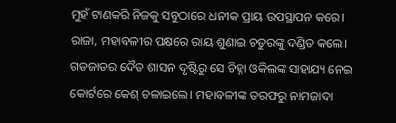ମୁହଁ ଟାଣକରି ନିଜକୁ ସବୁଠାରେ ଧନୀକ ପ୍ରାୟ ଉପସ୍ଥାପନ କରେ।
ରାଜା, ମହାବଳୀର ପକ୍ଷରେ ରାୟ ଶୁଣାଇ ଚତୁରଙ୍କୁ ଦଣ୍ଡିତ କଲେ। ଗଡଜାତର ଦୈତ ଶାସନ ଦୃଷ୍ଟିରୁ ସେ ଚିହ୍ନା ଓକିଲଙ୍କ ସାହାଯ୍ୟ ନେଇ କୋର୍ଟରେ କେଶ୍ ଚଳାଇଲେ। ମହାବଳୀଙ୍କ ତରଫରୁ ନାମଜାଦା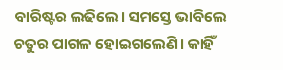ବାରିଷ୍ଟର ଲଢିଲେ। ସମସ୍ତେ ଭାବିଲେ ଚତୁର ପାଗଳ ହୋଇଗଲେଣି। କାହିଁ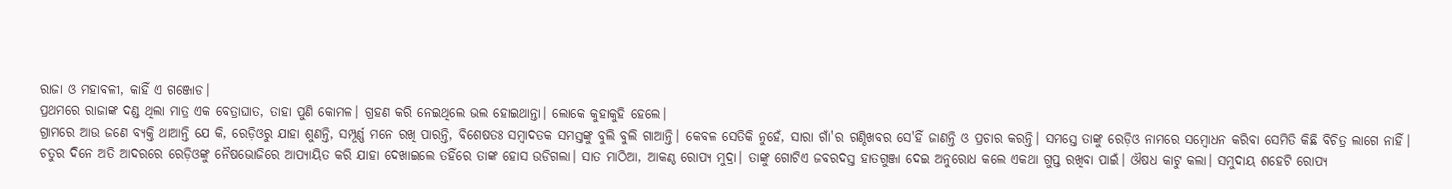ରାଜା ଓ ମହାବଳୀ, କାହିଁ ଏ ଗଞ୍ଜୋଡ।
ପ୍ରଥମରେ ରାଜାଙ୍କ ଦଣ୍ଡ ଥିଲା ମାତ୍ର ଏକ ବେତ୍ରାଘାତ, ତାହା ପୁଣି କୋମଳ। ଗ୍ରହଣ କରି ନେଇଥିଲେ ଭଲ ହୋଇଥାନ୍ତା। ଲୋକେ କୁହାକୁହି ହେଲେ।
ଗ୍ରାମରେ ଆଉ ଜଣେ ବ୍ୟକ୍ତି ଥାଆନ୍ତି ଯେ କି, ରେଡ଼ିଓରୁ ଯାହା ଶୁଣନ୍ତି, ସମ୍ପୂର୍ଣ୍ଣ ମନେ ରଖି ପାରନ୍ତି, ବିଶେଷତଃ ସମ୍ବାଦତକ ସମସ୍ତଙ୍କୁ ବୁଲି ବୁଲି ଗାଆନ୍ତି। କେବଳ ସେତିକି ନୁହେଁ, ସାରା ଗାଁ'ର ଗଣ୍ଠିଖବର ସେ'ହିଁ ଜାଣନ୍ତି ଓ ପ୍ରଚାର କରନ୍ତି। ସମସ୍ତେ ତାଙ୍କୁ ରେଡ଼ିଓ ନାମରେ ସମ୍ବୋଧନ କରିବା ସେମିତି କିଛି ବିଚିତ୍ର ଲାଗେ ନାହିଁ।
ଚତୁର ଦିନେ ଅତି ଆଦରରେ ରେଡ଼ିଓଙ୍କୁ ନୈଷଭୋଜିରେ ଆପ୍ୟାୟିତ କରି ଯାହା ଦେଖାଇଲେ ତହିଁରେ ତାଙ୍କ ହୋସ ଉଡିଗଲା। ସାତ ମାଠିଆ, ଆକଣ୍ଠ ରୋପ୍ୟ ମୁଦ୍ରା। ତାଙ୍କୁ ଗୋଟିଏ ଜବରଦସ୍ତ ହାତଗୁଞ୍ଜା ଦେଇ ଅନୁରୋଧ କଲେ ଏକଥା ଗୁପ୍ତ ରଖିବା ପାଇଁ। ଔଷଧ କାଟୁ କଲା। ସମୁଦାୟ ଶହେଟି ରୋପ୍ୟ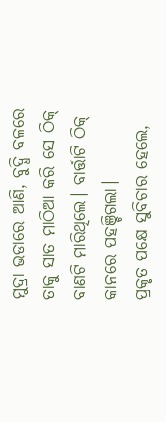ମୁଦ୍ରା ଭଡାରେ ଆଣି, ବୁଦ୍ଧି ବଳରେ ତାକୁ ସାତ ମାଠିଆ କରି ସେ ଠିକ୍ ବାଣଟି ମାରିଥିଲେ। ବାର୍ତ୍ତାଟି ଠିକ୍ କାନରେ ପହଞ୍ଚିଗଲା।
ପ୍ରକୃତ ପକ୍ଷେ ସୁବିଚାର ହେଲେ,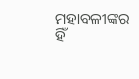ମହାବଳୀଙ୍କର ହିଁ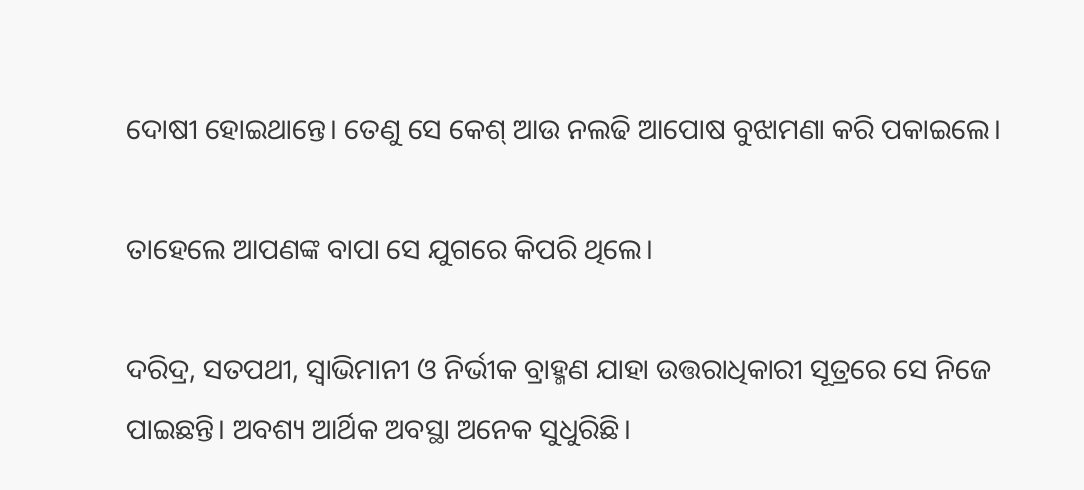ଦୋଷୀ ହୋଇଥାନ୍ତେ। ତେଣୁ ସେ କେଶ୍ ଆଉ ନଲଢି ଆପୋଷ ବୁଝାମଣା କରି ପକାଇଲେ।

ତାହେଲେ ଆପଣଙ୍କ ବାପା ସେ ଯୁଗରେ କିପରି ଥିଲେ।

ଦରିଦ୍ର, ସତପଥୀ, ସ୍ବାଭିମାନୀ ଓ ନିର୍ଭୀକ ବ୍ରାହ୍ମଣ ଯାହା ଉତ୍ତରାଧିକାରୀ ସୂତ୍ରରେ ସେ ନିଜେ ପାଇଛନ୍ତି। ଅବଶ୍ୟ ଆର୍ଥିକ ଅବସ୍ଥା ଅନେକ ସୁଧୁରିଛି।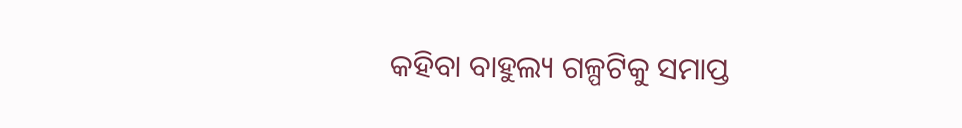କହିବା ବାହୁଲ୍ୟ ଗଳ୍ପଟିକୁ ସମାପ୍ତ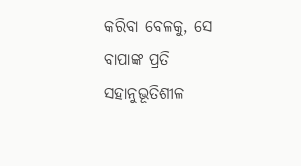କରିବା ବେଳକୁ, ସେ ବାପାଙ୍କ ପ୍ରତି ସହାନୁଭୂତିଶୀଳ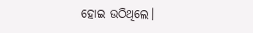ହୋଇ ଉଠିଥିଲେ।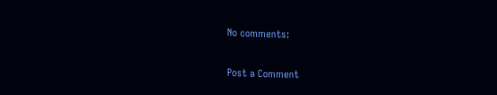No comments:

Post a Comment